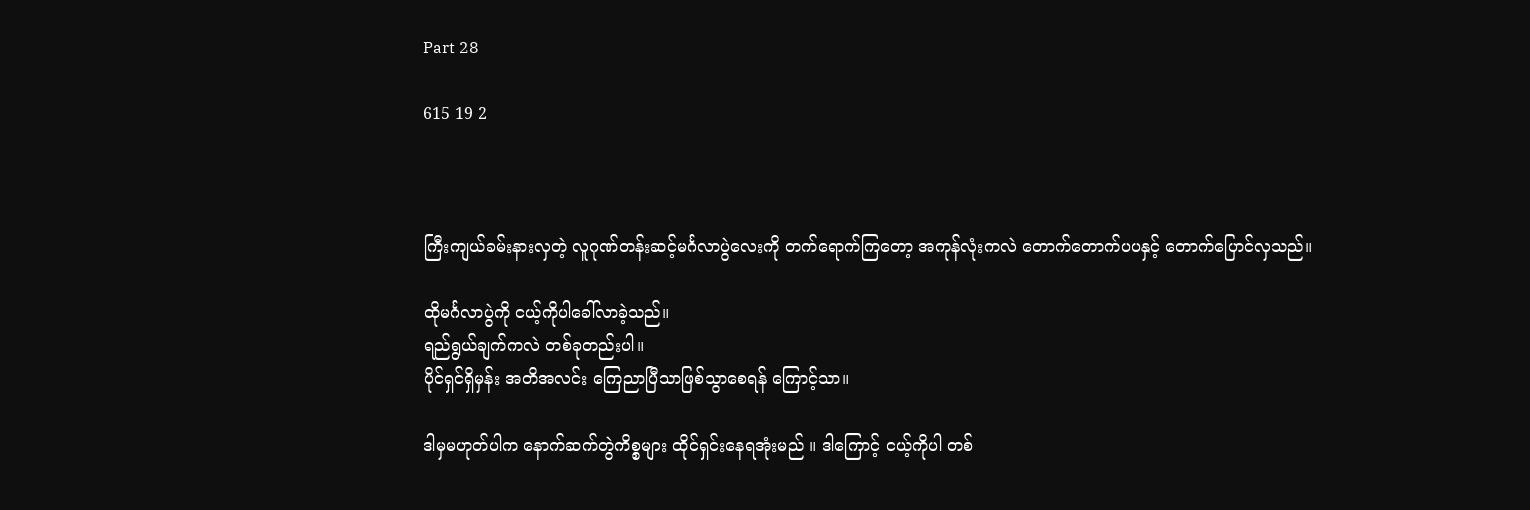Part 28

615 19 2



ကြီးကျယ်ခမ်းနားလှတဲ့ လူဂုဏ်တန်းဆင့်မင်္ဂလာပွဲလေးကို တက်ရောက်ကြတော့ အကုန်လုံးကလဲ တောက်တောက်ပပနှင့် တောက်ပြောင်လှသည်။

ထိုမင်္ဂလာပွဲကို ငယ့်ကိုပါခေါ်လာခဲ့သည်။
ရည်ရွယ်ချက်ကလဲ တစ်ခုတည်းပါ။
ပိုင်ရှင်ရှိမှန်း အတိအလင်း ကြေညာပြီသာဖြစ်သွာစေရန် ကြောင့်သာ။

ဒါမှမဟုတ်ပါက နောက်ဆက်တွဲကိစ္စများ ထိုင်ရှင်းနေရအုံးမည် ။ ဒါကြောင့် ငယ့်ကိုပါ တစ်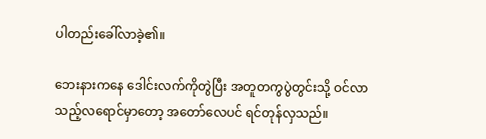ပါတည်းခေါ်လာခဲ့၏။

ဘေးနားကနေ ဒေါင်းလက်ကိုတွဲပြီး အတူတကွပွဲတွင်းသို့ ဝင်လာသည့်လရောင်မှာတော့ အတော်လေပင် ရင်တုန်လှသည်။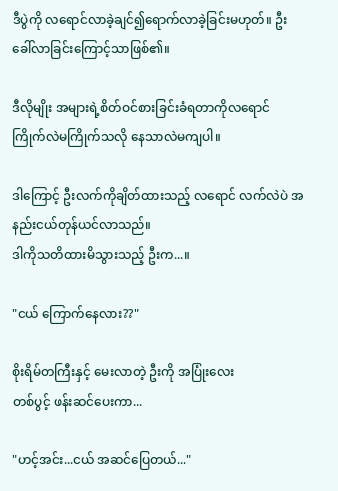ဒီပွဲကို လရောင်လာခဲ့ချင်၍ရောက်လာခဲ့ခြင်းမဟုတ်။ ဦးခေါ်လာခြင်းကြောင့်သာဖြစ်၏။

ဒီလိုမျိုး အများရဲ့စိတ်ဝင်စားခြင်းခံရတာကိုလရောင် ကြိုက်လဲမကြိုက်သလို နေသာလဲမကျပါ။

ဒါကြောင့် ဦးလက်ကိုချိတ်ထားသည့် လရောင် လက်လဲပဲ အနည်းငယ်တုန်ယင်လာသည်။
ဒါကိုသတိထားမိသွားသည့် ဦးက...။

"ငယ် ကြောက်နေလား??"

စိုးရိမ်တကြီးနှင့် မေးလာတဲ့ ဦးကို အပြုံးလေး
တစ်ပွင့် ဖန်းဆင်ပေးကာ...

"ဟင့်အင်း...ငယ် အဆင်ပြေတယ်..."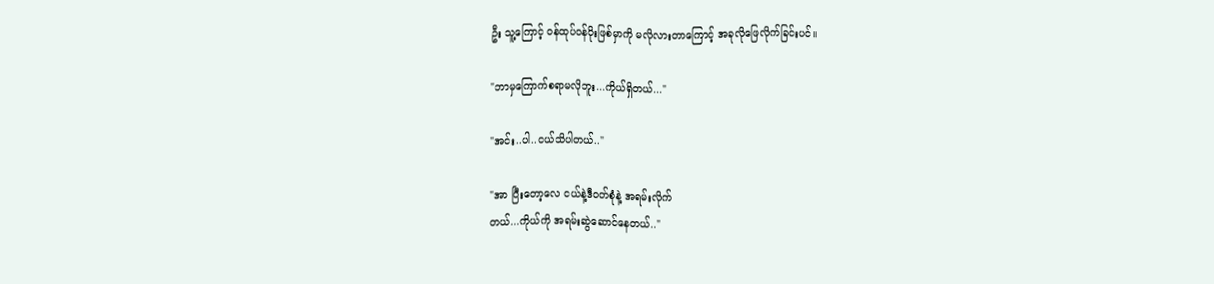ဦး သူ့ကြောင့် ဝန်ထုပ်ဝန်ပိုးဖြစ်မှာကို မလိုလားတာကြောင့် အခုလိုဖြေလိုက်ခြင်းပင်။

"ဘာမှကြောက်စရာမလိုဘူး...ကိုယ်ရှိတယ်..."

"အင်း..ပါ..ငယ်သိပါတယ်.."

"အာ ပြီးတော့လေ ငယ်နဲ့ဒီဝတ်စုံနဲ့ အရမ်းလိုက်
တယ်...ကိုယ်ကို အရမ်းဆွဲဆောင်နေတယ်.."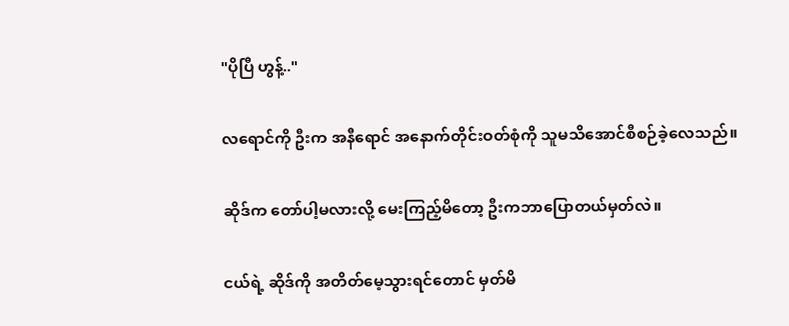"ပိုပြီ ဟွန့်.."

လရောင်ကို ဦးက အနီရောင် အနောက်တိုင်းဝတ်စုံကို သူမသိအောင်စီစဉ်ခဲ့လေသည်။

ဆိုဒ်က တော်ပါ့မလားလို့ မေးကြည့်မိတော့ ဦးကဘာပြောတယ်မှတ်လဲ။

ငယ်ရဲ့ ဆိုဒ်ကို အတိတ်မေ့သွားရင်တောင် မှတ်မိ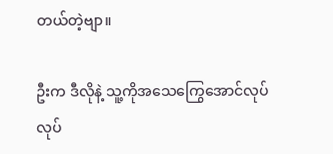တယ်တဲ့ဗျာ။

ဦးက ဒီလိုနဲ့ သူ့ကိုအသေကြွေအောင်လုပ်လုပ်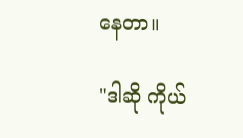နေတာ။

"ဒါဆို ကိုယ်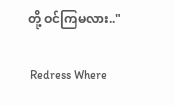တို့ ဝင်ကြမလား.."

 Redress Where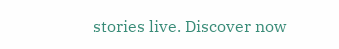stories live. Discover now